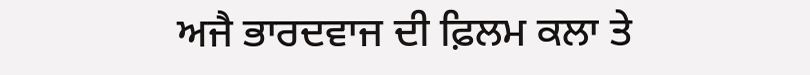ਅਜੈ ਭਾਰਦਵਾਜ ਦੀ ਫ਼ਿਲਮ ਕਲਾ ਤੇ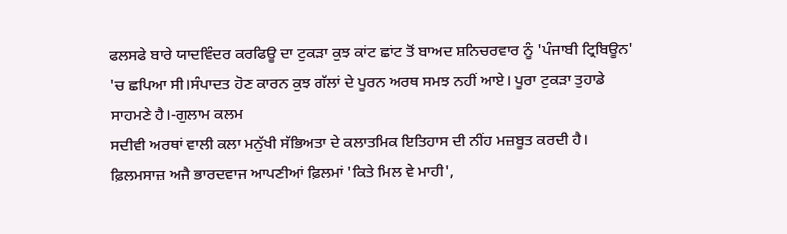ਫਲਸਫੇ ਬਾਰੇ ਯਾਦਵਿੰਦਰ ਕਰਫਿਊ ਦਾ ਟੁਕੜਾ ਕੁਝ ਕਾਂਟ ਛਾਂਟ ਤੋਂ ਬਾਅਦ ਸ਼ਨਿਚਰਵਾਰ ਨੂੰ 'ਪੰਜਾਬੀ ਟ੍ਰਿਬਿਊਨ' 'ਚ ਛਪਿਆ ਸੀ।ਸੰਪਾਦਤ ਹੋਣ ਕਾਰਨ ਕੁਝ ਗੱਲਾਂ ਦੇ ਪੂਰਨ ਅਰਥ ਸਮਝ ਨਹੀਂ ਆਏ। ਪੂਰਾ ਟੁਕੜਾ ਤੁਹਾਡੇ ਸਾਹਮਣੇ ਹੈ।-ਗੁਲਾਮ ਕਲਮ
ਸਦੀਵੀ ਅਰਥਾਂ ਵਾਲੀ ਕਲਾ ਮਨੁੱਖੀ ਸੱਭਿਅਤਾ ਦੇ ਕਲਾਤਮਿਕ ਇਤਿਹਾਸ ਦੀ ਨੀਂਹ ਮਜ਼ਬੂਤ ਕਰਦੀ ਹੈ। ਫ਼ਿਲਮਸਾਜ਼ ਅਜੈ ਭਾਰਦਵਾਜ ਆਪਣੀਆਂ ਫ਼ਿਲਮਾਂ 'ਕਿਤੇ ਮਿਲ ਵੇ ਮਾਹੀ',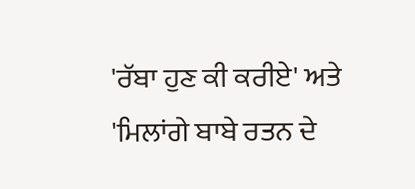'ਰੱਬਾ ਹੁਣ ਕੀ ਕਰੀਏ' ਅਤੇ 'ਮਿਲਾਂਗੇ ਬਾਬੇ ਰਤਨ ਦੇ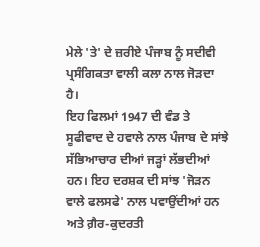ਮੇਲੇ 'ਤੇ' ਦੇ ਜ਼ਰੀਏ ਪੰਜਾਬ ਨੂੰ ਸਦੀਵੀ ਪ੍ਰਸੰਗਿਕਤਾ ਵਾਲੀ ਕਲਾ ਨਾਲ ਜੋੜਦਾ ਹੈ।
ਇਹ ਫਿਲਮਾਂ 1947 ਦੀ ਵੰਡ ਤੇ ਸੂਫੀਵਾਦ ਦੇ ਹਵਾਲੇ ਨਾਲ ਪੰਜਾਬ ਦੇ ਸਾਂਝੇ ਸੱਭਿਆਚਾਰ ਦੀਆਂ ਜੜ੍ਹਾਂ ਲੱਭਦੀਆਂ ਹਨ। ਇਹ ਦਰਸ਼ਕ ਦੀ ਸਾਂਝ 'ਜੋੜਨ ਵਾਲੇ ਫਲਸਫੇ' ਨਾਲ ਪਵਾਉਂਦੀਆਂ ਹਨ ਅਤੇ ਗ਼ੈਰ-ਕੁਦਰਤੀ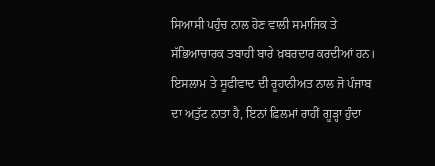ਸਿਆਸੀ ਪਹੁੰਚ ਨਾਲ ਹੋਣ ਵਾਲੀ ਸਮਾਜਿਕ ਤੇ ਸੱਭਿਆਚਾਰਕ ਤਬਾਹੀ ਬਾਰੇ ਖ਼ਬਰਦਾਰ ਕਰਦੀਆਂ ਹਨ। ਇਸਲਾਮ ਤੇ ਸੂਫੀਵਾਦ ਦੀ ਰੂਹਾਨੀਅਤ ਨਾਲ ਜੋ ਪੰਜਾਬ ਦਾ ਅਤੁੱਟ ਨਾਤਾ ਹੈ, ਇਨਾਂ ਫ਼ਿਲਮਾਂ ਰਾਹੀਂ ਗੂੜ੍ਹਾ ਹੁੰਦਾ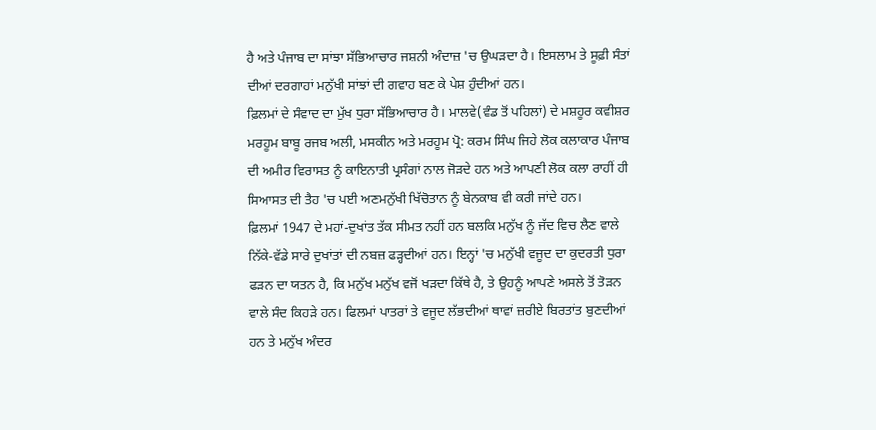ਹੈ ਅਤੇ ਪੰਜਾਬ ਦਾ ਸਾਂਝਾ ਸੱਭਿਆਚਾਰ ਜਸ਼ਨੀ ਅੰਦਾਜ਼ 'ਚ ਉਘੜਦਾ ਹੈ। ਇਸਲਾਮ ਤੇ ਸੂਫ਼ੀ ਸੰਤਾਂ ਦੀਆਂ ਦਰਗਾਹਾਂ ਮਨੁੱਖੀ ਸਾਂਝਾਂ ਦੀ ਗਵਾਹ ਬਣ ਕੇ ਪੇਸ਼ ਹੁੰਦੀਆਂ ਹਨ।
ਫ਼ਿਲਮਾਂ ਦੇ ਸੰਵਾਦ ਦਾ ਮੁੱਖ ਧੁਰਾ ਸੱਭਿਆਚਾਰ ਹੈ। ਮਾਲਵੇ(ਵੰਡ ਤੋਂ ਪਹਿਲਾਂ) ਦੇ ਮਸ਼ਹੂਰ ਕਵੀਸ਼ਰ ਮਰਹੂਮ ਬਾਬੂ ਰਜਬ ਅਲੀ, ਮਸਕੀਨ ਅਤੇ ਮਰਹੂਮ ਪ੍ਰੋ: ਕਰਮ ਸਿੰਘ ਜਿਹੇ ਲੋਕ ਕਲਾਕਾਰ ਪੰਜਾਬ ਦੀ ਅਮੀਰ ਵਿਰਾਸਤ ਨੂੰ ਕਾਇਨਾਤੀ ਪ੍ਰਸੰਗਾਂ ਨਾਲ ਜੋੜਦੇ ਹਨ ਅਤੇ ਆਪਣੀ ਲੋਕ ਕਲਾ ਰਾਹੀਂ ਹੀ ਸਿਆਸਤ ਦੀ ਤੈਹ 'ਚ ਪਈ ਅਣਮਨੁੱਖੀ ਖਿੱਚੋਤਾਨ ਨੂੰ ਬੇਨਕਾਬ ਵੀ ਕਰੀ ਜਾਂਦੇ ਹਨ।
ਫ਼ਿਲਮਾਂ 1947 ਦੇ ਮਹਾਂ-ਦੁਖਾਂਤ ਤੱਕ ਸੀਮਤ ਨਹੀਂ ਹਨ ਬਲਕਿ ਮਨੁੱਖ ਨੂੰ ਜੱਦ ਵਿਚ ਲੈਣ ਵਾਲੇ ਨਿੱਕੇ-ਵੱਡੇ ਸਾਰੇ ਦੁਖਾਂਤਾਂ ਦੀ ਨਬਜ਼ ਫੜ੍ਹਦੀਆਂ ਹਨ। ਇਨ੍ਹਾਂ 'ਚ ਮਨੁੱਖੀ ਵਜੂਦ ਦਾ ਕੁਦਰਤੀ ਧੁਰਾ ਫੜਨ ਦਾ ਯਤਨ ਹੈ, ਕਿ ਮਨੁੱਖ ਮਨੁੱਖ ਵਜੋਂ ਖੜਦਾ ਕਿੱਥੇ ਹੈ, ਤੇ ਉਹਨੂੰ ਆਪਣੇ ਅਸਲੇ ਤੋਂ ਤੋੜਨ ਵਾਲੇ ਸੰਦ ਕਿਹੜੇ ਹਨ। ਫਿਲਮਾਂ ਪਾਤਰਾਂ ਤੇ ਵਜੂਦ ਲੱਭਦੀਆਂ ਥਾਵਾਂ ਜ਼ਰੀਏ ਬਿਰਤਾਂਤ ਬੁਣਦੀਆਂ ਹਨ ਤੇ ਮਨੁੱਖ ਅੰਦਰ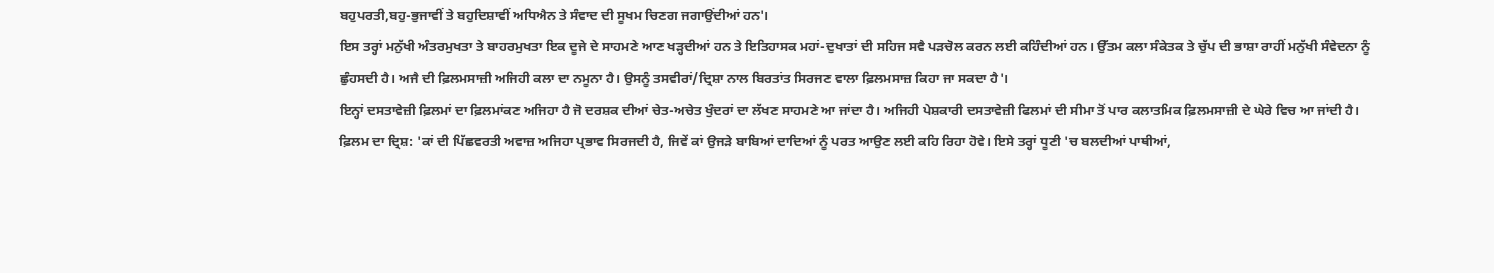ਬਹੁਪਰਤੀ,ਬਹੁ-ਭੁਜਾਵੀਂ ਤੇ ਬਹੁਦਿਸ਼ਾਵੀਂ ਅਧਿਐਨ ਤੇ ਸੰਵਾਦ ਦੀ ਸੂਖਮ ਚਿਣਗ ਜਗਾਉਂਦੀਆਂ ਹਨ'।
ਇਸ ਤਰ੍ਹਾਂ ਮਨੁੱਖੀ ਅੰਤਰਮੁਖਤਾ ਤੇ ਬਾਹਰਮੁਖਤਾ ਇਕ ਦੂਜੇ ਦੇ ਸਾਹਮਣੇ ਆਣ ਖੜ੍ਹਦੀਆਂ ਹਨ ਤੇ ਇਤਿਹਾਸਕ ਮਹਾਂ-ਦੁਖਾਤਾਂ ਦੀ ਸਹਿਜ ਸਵੈ ਪੜਚੋਲ ਕਰਨ ਲਈ ਕਹਿੰਦੀਆਂ ਹਨ। ਉੱਤਮ ਕਲਾ ਸੰਕੇਤਕ ਤੇ ਚੁੱਪ ਦੀ ਭਾਸ਼ਾ ਰਾਹੀਂ ਮਨੁੱਖੀ ਸੰਵੇਦਨਾ ਨੂੰ ਛੁੰਹਸਦੀ ਹੈ। ਅਜੈ ਦੀ ਫ਼ਿਲਮਸਾਜ਼ੀ ਅਜਿਹੀ ਕਲਾ ਦਾ ਨਮੂਨਾ ਹੈ। ਉਸਨੂੰ ਤਸਵੀਰਾਂ/ਦ੍ਰਿਸ਼ਾ ਨਾਲ ਬਿਰਤਾਂਤ ਸਿਰਜਣ ਵਾਲਾ ਫ਼ਿਲਮਸਾਜ਼ ਕਿਹਾ ਜਾ ਸਕਦਾ ਹੈ'।
ਇਨ੍ਹਾਂ ਦਸਤਾਵੇਜ਼ੀ ਫ਼ਿਲਮਾਂ ਦਾ ਫ਼ਿਲਮਾਂਕਣ ਅਜਿਹਾ ਹੈ ਜੋ ਦਰਸ਼ਕ ਦੀਆਂ ਚੇਤ-ਅਚੇਤ ਖੁੰਦਰਾਂ ਦਾ ਲੱਖਣ ਸਾਹਮਣੇ ਆ ਜਾਂਦਾ ਹੈ। ਅਜਿਹੀ ਪੇਸ਼ਕਾਰੀ ਦਸਤਾਵੇਜ਼ੀ ਫਿਲਮਾਂ ਦੀ ਸੀਮਾ ਤੋਂ ਪਾਰ ਕਲਾਤਮਿਕ ਫ਼ਿਲਮਸਾਜ਼ੀ ਦੇ ਘੇਰੇ ਵਿਚ ਆ ਜਾਂਦੀ ਹੈ। ਫ਼ਿਲਮ ਦਾ ਦ੍ਰਿਸ਼: 'ਕਾਂ ਦੀ ਪਿੱਛਵਰਤੀ ਅਵਾਜ਼ ਅਜਿਹਾ ਪ੍ਰਭਾਵ ਸਿਰਜਦੀ ਹੈ, ਜਿਵੇਂ ਕਾਂ ਉਜੜੇ ਬਾਬਿਆਂ ਦਾਦਿਆਂ ਨੂੰ ਪਰਤ ਆਉਣ ਲਈ ਕਹਿ ਰਿਹਾ ਹੋਵੇ। ਇਸੇ ਤਰ੍ਹਾਂ ਧੂਣੀ 'ਚ ਬਲਦੀਆਂ ਪਾਥੀਆਂ,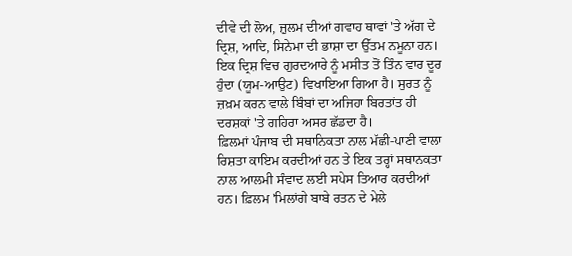ਦੀਵੇ ਦੀ ਲੋਅ, ਜ਼ੁਲਮ ਦੀਆਂ ਗਵਾਹ ਥਾਵਾਂ 'ਤੇ ਅੱਗ ਦੇ ਦ੍ਰਿਸ਼, ਆਦਿ, ਸਿਨੇਮਾ ਦੀ ਭਾਸ਼ਾ ਦਾ ਉੱਤਮ ਨਮੂਨਾ ਹਨ। ਇਕ ਦ੍ਰਿਸ਼ ਵਿਚ ਗੁਰਦਆਰੇ ਨੂੰ ਮਸੀਤ ਤੋਂ ਤਿੰਨ ਵਾਰ ਦੂਰ ਹੁੰਦਾ (ਯੂਮ-ਆਉਟ) ਵਿਖਾਇਆ ਗਿਆ ਹੈ। ਸੁਰਤ ਨੂੰ ਜ਼ਖ਼ਮ ਕਰਨ ਵਾਲੇ ਬਿੰਬਾਂ ਦਾ ਅਜਿਹਾ ਬਿਰਤਾਂਤ ਹੀ ਦਰਸ਼ਕਾਂ 'ਤੇ ਗਹਿਰਾ ਅਸਰ ਛੱਡਦਾ ਹੈ।
ਫ਼ਿਲਮਾਂ ਪੰਜਾਬ ਦੀ ਸਥਾਨਿਕਤਾ ਨਾਲ ਮੱਛੀ-ਪਾਣੀ ਵਾਲਾ ਰਿਸ਼ਤਾ ਕਾਇਮ ਕਰਦੀਆਂ ਹਨ ਤੇ ਇਕ ਤਰ੍ਹਾਂ ਸਥਾਨਕਤਾ ਨਾਲ ਆਲਮੀ ਸੰਵਾਦ ਲਈ ਸਪੇਸ ਤਿਆਰ ਕਰਦੀਆਂ ਹਨ। ਫ਼ਿਲਮ 'ਮਿਲਾਂਗੇ ਬਾਬੇ ਰਤਨ ਦੇ ਮੇਲੇ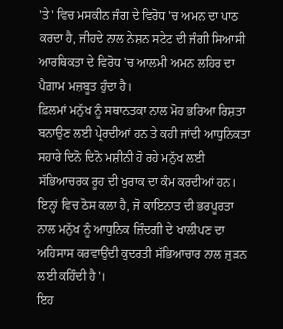'ਤੇ' ਵਿਚ ਮਸਕੀਨ ਜੰਗ ਦੇ ਵਿਰੋਧ 'ਚ ਅਮਨ ਦਾ ਪਾਠ ਕਰਦਾ ਹੈ, ਜੀਹਦੇ ਨਾਲ ਨੇਸ਼ਨ ਸਟੇਟ ਦੀ ਜੰਗੀ ਸਿਆਸੀ ਆਰਥਿਕਤਾ ਦੇ ਵਿਰੋਧ 'ਚ ਆਲਮੀ ਅਮਨ ਲਹਿਰ ਦਾ ਪੈਗ਼ਾਮ ਮਜ਼ਬੂਤ ਹੁੰਦਾ ਹੈ।
ਫ਼ਿਲਮਾਂ ਮਨੁੱਖ ਨੂੰ ਸਥਾਨਤਕਾ ਨਾਲ ਮੋਹ ਭਰਿਆ ਰਿਸ਼ਤਾ ਬਨਾਉਣ ਲਈ ਪ੍ਰੇਰਦੀਆਂ ਹਨ ਤੇ ਕਹੀ ਜਾਂਦੀ ਆਧੁਨਿਕਤਾ ਸਹਾਰੇ ਦਿਨੋ ਦਿਨੋ ਮਸ਼ੀਨੀ ਹੋ ਰਹੇ ਮਨੁੱਖ ਲਈ ਸੱਭਿਆਚਰਕ ਰੂਹ ਦੀ ਖੁਰਾਕ ਦਾ ਕੰਮ ਕਰਦੀਆਂ ਹਨ। ਇਨ੍ਹਾਂ ਵਿਚ ਠੋਸ ਕਲਾ ਹੈ, ਜੋ ਕਾਇਨਾਤ ਦੀ ਭਰਪੂਰਤਾ ਨਾਲ ਮਨੁੱਖ ਨੂੰ ਆਧੁਨਿਕ ਜ਼ਿੰਦਗੀ ਦੇ ਖਾਲੀਪਣ ਦਾ ਅਹਿਸਾਸ ਕਰਵਾਉਂਦੀ ਕੁਦਰਤੀ ਸੱਭਿਆਚਾਰ ਨਾਲ ਜੁੜਨ ਲਈ ਕਹਿੰਦੀ ਹੈ'।
ਇਹ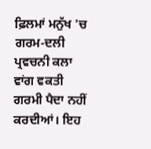ਫ਼ਿਲਮਾਂ ਮਨੁੱਖ 'ਚ ਗਰਮ-ਦਲੀ ਪ੍ਰਵਚਨੀ ਕਲਾ ਵਾਂਗ ਵਕਤੀ ਗਰਮੀ ਪੈਦਾ ਨਹੀਂ ਕਰਦੀਆਂ। ਇਹ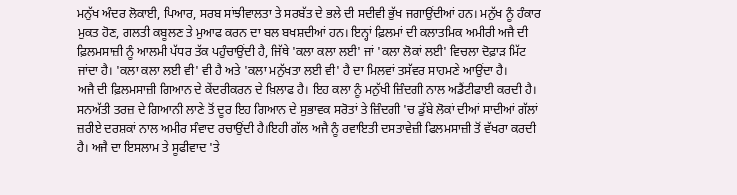ਮਨੁੱਖ ਅੰਦਰ ਲੋਕਾਈ, ਪਿਆਰ, ਸਰਬ ਸਾਂਝੀਵਾਲਤਾ ਤੇ ਸਰਬੱਤ ਦੇ ਭਲੇ ਦੀ ਸਦੀਵੀ ਭੁੱਖ ਜਗਾਉਂਦੀਆਂ ਹਨ। ਮਨੁੱਖ ਨੂੰ ਹੰਕਾਰ ਮੁਕਤ ਹੋਣ, ਗਲਤੀ ਕਬੂਲਣ ਤੇ ਮੁਆਫ ਕਰਨ ਦਾ ਬਲ ਬਖਸ਼ਦੀਆਂ ਹਨ। ਇਨ੍ਹਾਂ ਫ਼ਿਲਮਾਂ ਦੀ ਕਲਾਤਮਿਕ ਅਮੀਰੀ ਅਜੈ ਦੀ ਫ਼ਿਲਮਸਾਜ਼ੀ ਨੂੰ ਆਲਮੀ ਪੱਧਰ ਤੱਕ ਪਹੁੰਚਾਉਂਦੀ ਹੈ, ਜਿੱਥੇ 'ਕਲਾ ਕਲਾ ਲਈ' ਜਾਂ 'ਕਲਾ ਲੋਕਾਂ ਲਈ' ਵਿਚਲਾ ਦੋਫ਼ਾੜ ਮਿੱਟ ਜਾਂਦਾ ਹੈ। 'ਕਲਾ ਕਲਾ ਲਈ ਵੀ' ਵੀ ਹੈ ਅਤੇ 'ਕਲਾ ਮਨੁੱਖਤਾ ਲਈ ਵੀ' ਹੈ ਦਾ ਮਿਲਵਾਂ ਤਸੱਵਰ ਸਾਹਮਣੇ ਆਉਂਦਾ ਹੈ।
ਅਜੈ ਦੀ ਫ਼ਿਲਮਸਾਜ਼ੀ ਗਿਆਨ ਦੇ ਕੇਂਦਰੀਕਰਨ ਦੇ ਖ਼ਿਲਾਫ ਹੈ। ਇਹ ਕਲਾ ਨੂੰ ਮਨੁੱਖੀ ਜ਼ਿੰਦਗੀ ਨਾਲ ਅਡੈਂਟੀਫਾਈ ਕਰਦੀ ਹੈ। ਸਨਅੱਤੀ ਤਰਜ਼ ਦੇ ਗਿਆਨੀ ਲਾਣੇ ਤੋਂ ਦੂਰ ਇਹ ਗਿਆਨ ਦੇ ਸੁਭਾਵਕ ਸਰੋਤਾਂ ਤੇ ਜ਼ਿੰਦਗੀ 'ਚ ਡੁੱਬੇ ਲੋਕਾਂ ਦੀਆਂ ਸਾਦੀਆਂ ਗੱਲਾਂ ਜ਼ਰੀਏ ਦਰਸ਼ਕਾਂ ਨਾਲ ਅਮੀਰ ਸੰਵਾਦ ਰਚਾਉਂਦੀ ਹੈ।ਇਹੀ ਗੱਲ ਅਜੈ ਨੂੰ ਰਵਾਇਤੀ ਦਸਤਾਵੇਜ਼ੀ ਫਿਲਮਸਾਜ਼ੀ ਤੋਂ ਵੱਖਰਾ ਕਰਦੀ ਹੈ। ਅਜੈ ਦਾ ਇਸਲਾਮ ਤੇ ਸੂਫੀਵਾਦ 'ਤੇ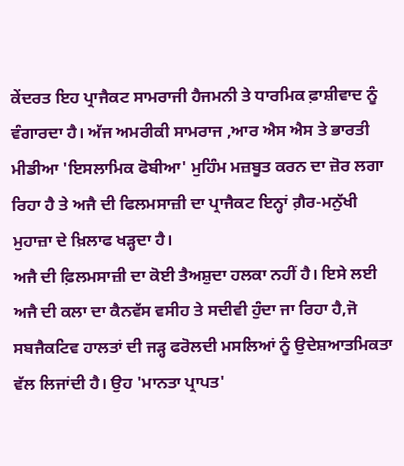ਕੇਂਦਰਤ ਇਹ ਪ੍ਰਾਜੈਕਟ ਸਾਮਰਾਜੀ ਹੈਜਮਨੀ ਤੇ ਧਾਰਮਿਕ ਫ਼ਾਸ਼ੀਵਾਦ ਨੂੰ ਵੰਗਾਰਦਾ ਹੈ। ਅੱਜ ਅਮਰੀਕੀ ਸਾਮਰਾਜ ,ਆਰ ਐਸ ਐਸ ਤੇ ਭਾਰਤੀ ਮੀਡੀਆ 'ਇਸਲਾਮਿਕ ਫੋਬੀਆ' ਮੁਹਿੰਮ ਮਜ਼ਬੂਤ ਕਰਨ ਦਾ ਜ਼ੋਰ ਲਗਾ ਰਿਹਾ ਹੈ ਤੇ ਅਜੈ ਦੀ ਫਿਲਮਸਾਜ਼ੀ ਦਾ ਪ੍ਰਾਜੈਕਟ ਇਨ੍ਹਾਂ ਗ਼ੈਰ-ਮਨੁੱਖੀ ਮੁਹਾਜ਼ਾ ਦੇ ਖ਼ਿਲਾਫ ਖੜ੍ਹਦਾ ਹੈ।
ਅਜੈ ਦੀ ਫ਼ਿਲਮਸਾਜ਼ੀ ਦਾ ਕੋਈ ਤੈਅਸ਼ੁਦਾ ਹਲਕਾ ਨਹੀਂ ਹੈ। ਇਸੇ ਲਈ ਅਜੈ ਦੀ ਕਲਾ ਦਾ ਕੈਨਵੱਸ ਵਸੀਹ ਤੇ ਸਦੀਵੀ ਹੁੰਦਾ ਜਾ ਰਿਹਾ ਹੈ,ਜੋ ਸਬਜੈਕਟਿਵ ਹਾਲਤਾਂ ਦੀ ਜੜ੍ਹ ਫਰੋਲਦੀ ਮਸਲਿਆਂ ਨੂੰ ਉਦੇਸ਼ਆਤਮਿਕਤਾ ਵੱਲ ਲਿਜਾਂਦੀ ਹੈ। ਉਹ 'ਮਾਨਤਾ ਪ੍ਰਾਪਤ'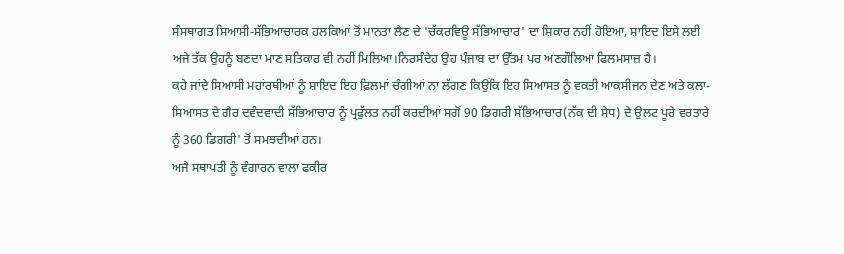ਸੰਸਥਾਗਤ ਸਿਆਸੀ-ਸੱਭਿਆਚਾਰਕ ਹਲਕਿਆਂ ਤੋਂ ਮਾਨਤਾ ਲੈਣ ਦੇ 'ਚੱਕਰਵਿਊ ਸੱਭਿਆਚਾਰ' ਦਾ ਸ਼ਿਕਾਰ ਨਹੀਂ ਹੋਇਆ, ਸ਼ਾਇਦ ਇਸੇ ਲਈ ਅਜੇ ਤੱਕ ਉਹਨੂੰ ਬਣਦਾ ਮਾਣ ਸਤਿਕਾਰ ਵੀ ਨਹੀਂ ਮਿਲਿਆ।ਨਿਰਸੰਦੇਹ ਉਹ ਪੰਜਾਬ ਦਾ ਉੱਤਮ ਪਰ ਅਣਗੌਲਿਆ ਫਿਲਮਸਾਜ਼ ਹੈ।
ਕਹੇ ਜਾਂਦੇ ਸਿਆਸੀ ਮਹਾਂਰਥੀਆਂ ਨੂੰ ਸ਼ਾਇਦ ਇਹ ਫ਼ਿਲਮਾਂ ਚੰਗੀਆਂ ਨਾ ਲੱਗਣ ਕਿਉਂਕਿ ਇਹ ਸਿਆਸਤ ਨੂੰ ਵਕਤੀ ਆਕਸੀਜਨ ਦੇਣ ਅਤੇ ਕਲਾ-ਸਿਆਸਤ ਦੇ ਗੈਰ ਦਵੰਦਵਾਦੀ ਸੱਭਿਆਚਾਰ ਨੂੰ ਪ੍ਰਫੁੱਲਤ ਨਹੀਂ ਕਰਦੀਆਂ ਸਗੋਂ 90 ਡਿਗਰੀ ਸੱਭਿਆਚਾਰ(ਨੱਕ ਦੀ ਸੇਧ) ਦੇ ਉਲਟ ਪੂਰੇ ਵਰਤਾਰੇ ਨੂੰ 360 ਡਿਗਰੀ' ਤੋਂ ਸਮਝਦੀਆਂ ਹਨ।
ਅਜੈ ਸਥਾਪਤੀ ਨੂੰ ਵੰਗਾਰਨ ਵਾਲਾ ਫਕੀਰ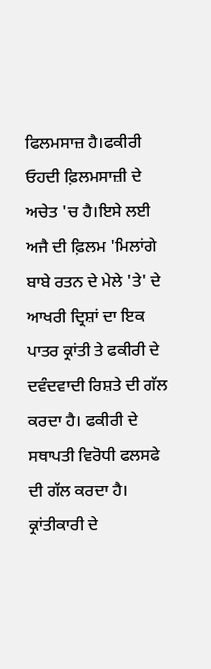ਫਿਲਮਸਾਜ਼ ਹੈ।ਫਕੀਰੀ ਓਹਦੀ ਫ਼ਿਲਮਸਾਜ਼ੀ ਦੇ ਅਚੇਤ 'ਚ ਹੈ।ਇਸੇ ਲਈ ਅਜੈ ਦੀ ਫ਼ਿਲਮ 'ਮਿਲਾਂਗੇ ਬਾਬੇ ਰਤਨ ਦੇ ਮੇਲੇ 'ਤੇ' ਦੇ ਆਖਰੀ ਦ੍ਰਿਸ਼ਾਂ ਦਾ ਇਕ ਪਾਤਰ ਕ੍ਰਾਂਤੀ ਤੇ ਫਕੀਰੀ ਦੇ ਦਵੰਦਵਾਦੀ ਰਿਸ਼ਤੇ ਦੀ ਗੱਲ ਕਰਦਾ ਹੈ। ਫਕੀਰੀ ਦੇ ਸਥਾਪਤੀ ਵਿਰੋਧੀ ਫਲਸਫੇ ਦੀ ਗੱਲ ਕਰਦਾ ਹੈ। ਕ੍ਰਾਂਤੀਕਾਰੀ ਦੇ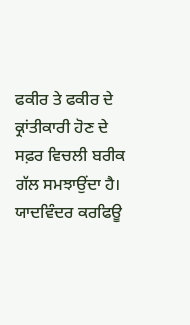ਫਕੀਰ ਤੇ ਫਕੀਰ ਦੇ ਕ੍ਰਾਂਤੀਕਾਰੀ ਹੋਣ ਦੇ ਸਫ਼ਰ ਵਿਚਲੀ ਬਰੀਕ ਗੱਲ ਸਮਝਾਉਂਦਾ ਹੈ।
ਯਾਦਵਿੰਦਰ ਕਰਫਿਊ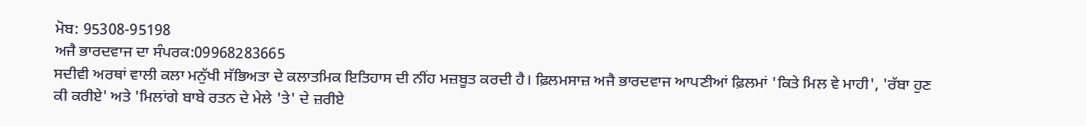ਮੋਬ: 95308-95198
ਅਜੈ ਭਾਰਦਵਾਜ ਦਾ ਸੰਪਰਕ:09968283665
ਸਦੀਵੀ ਅਰਥਾਂ ਵਾਲੀ ਕਲਾ ਮਨੁੱਖੀ ਸੱਭਿਅਤਾ ਦੇ ਕਲਾਤਮਿਕ ਇਤਿਹਾਸ ਦੀ ਨੀਂਹ ਮਜ਼ਬੂਤ ਕਰਦੀ ਹੈ। ਫ਼ਿਲਮਸਾਜ਼ ਅਜੈ ਭਾਰਦਵਾਜ ਆਪਣੀਆਂ ਫ਼ਿਲਮਾਂ 'ਕਿਤੇ ਮਿਲ ਵੇ ਮਾਹੀ', 'ਰੱਬਾ ਹੁਣ ਕੀ ਕਰੀਏ' ਅਤੇ 'ਮਿਲਾਂਗੇ ਬਾਬੇ ਰਤਨ ਦੇ ਮੇਲੇ 'ਤੇ' ਦੇ ਜ਼ਰੀਏ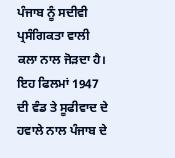ਪੰਜਾਬ ਨੂੰ ਸਦੀਵੀ ਪ੍ਰਸੰਗਿਕਤਾ ਵਾਲੀ ਕਲਾ ਨਾਲ ਜੋੜਦਾ ਹੈ।
ਇਹ ਫਿਲਮਾਂ 1947 ਦੀ ਵੰਡ ਤੇ ਸੂਫੀਵਾਦ ਦੇ ਹਵਾਲੇ ਨਾਲ ਪੰਜਾਬ ਦੇ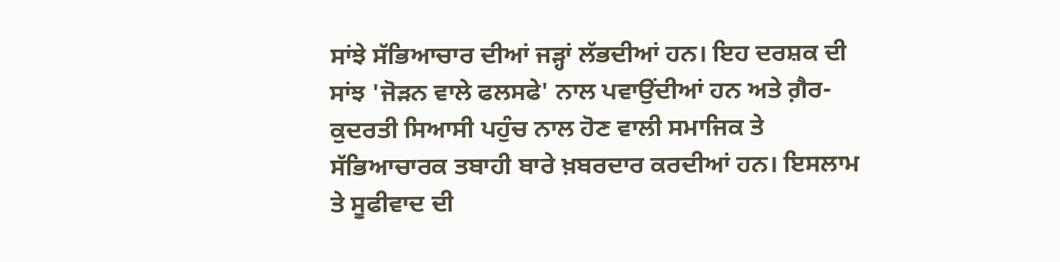ਸਾਂਝੇ ਸੱਭਿਆਚਾਰ ਦੀਆਂ ਜੜ੍ਹਾਂ ਲੱਭਦੀਆਂ ਹਨ। ਇਹ ਦਰਸ਼ਕ ਦੀ ਸਾਂਝ 'ਜੋੜਨ ਵਾਲੇ ਫਲਸਫੇ' ਨਾਲ ਪਵਾਉਂਦੀਆਂ ਹਨ ਅਤੇ ਗ਼ੈਰ-ਕੁਦਰਤੀ ਸਿਆਸੀ ਪਹੁੰਚ ਨਾਲ ਹੋਣ ਵਾਲੀ ਸਮਾਜਿਕ ਤੇ ਸੱਭਿਆਚਾਰਕ ਤਬਾਹੀ ਬਾਰੇ ਖ਼ਬਰਦਾਰ ਕਰਦੀਆਂ ਹਨ। ਇਸਲਾਮ ਤੇ ਸੂਫੀਵਾਦ ਦੀ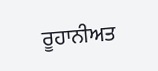ਰੂਹਾਨੀਅਤ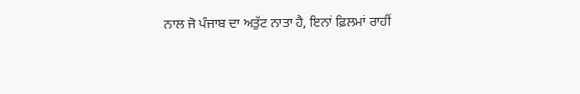ਨਾਲ ਜੋ ਪੰਜਾਬ ਦਾ ਅਤੁੱਟ ਨਾਤਾ ਹੈ, ਇਨਾਂ ਫ਼ਿਲਮਾਂ ਰਾਹੀਂ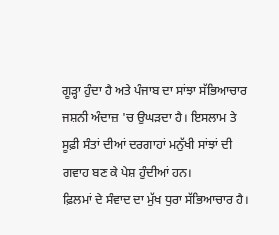ਗੂੜ੍ਹਾ ਹੁੰਦਾ ਹੈ ਅਤੇ ਪੰਜਾਬ ਦਾ ਸਾਂਝਾ ਸੱਭਿਆਚਾਰ ਜਸ਼ਨੀ ਅੰਦਾਜ਼ 'ਚ ਉਘੜਦਾ ਹੈ। ਇਸਲਾਮ ਤੇ ਸੂਫ਼ੀ ਸੰਤਾਂ ਦੀਆਂ ਦਰਗਾਹਾਂ ਮਨੁੱਖੀ ਸਾਂਝਾਂ ਦੀ ਗਵਾਹ ਬਣ ਕੇ ਪੇਸ਼ ਹੁੰਦੀਆਂ ਹਨ।
ਫ਼ਿਲਮਾਂ ਦੇ ਸੰਵਾਦ ਦਾ ਮੁੱਖ ਧੁਰਾ ਸੱਭਿਆਚਾਰ ਹੈ।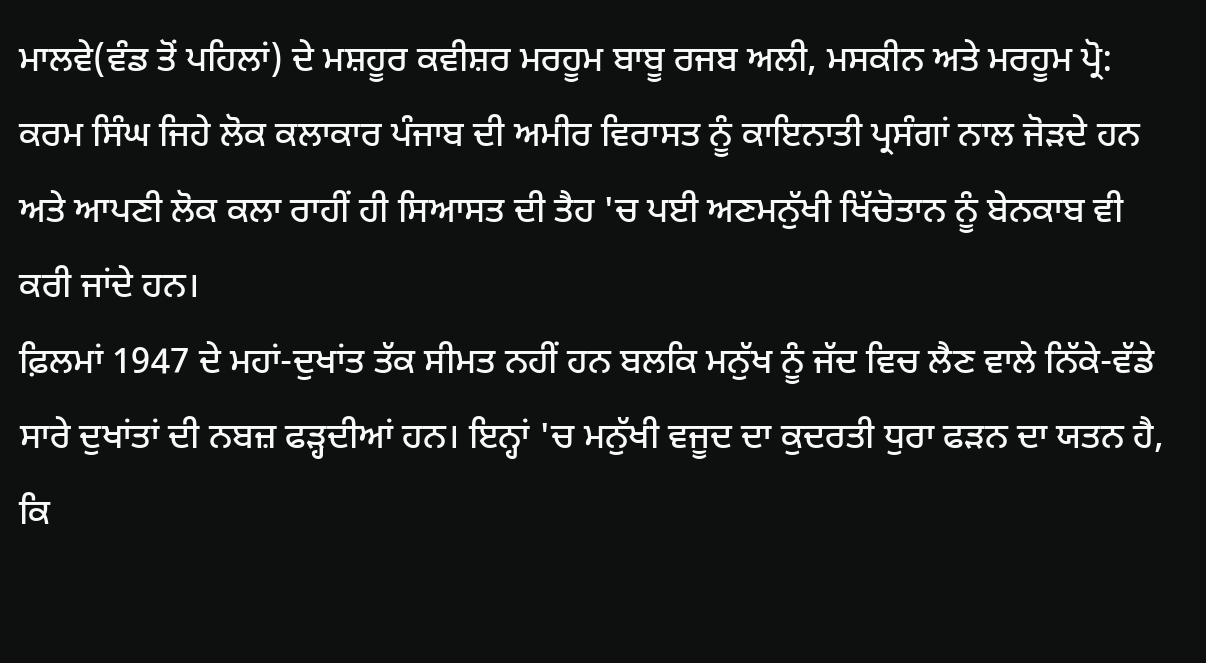ਮਾਲਵੇ(ਵੰਡ ਤੋਂ ਪਹਿਲਾਂ) ਦੇ ਮਸ਼ਹੂਰ ਕਵੀਸ਼ਰ ਮਰਹੂਮ ਬਾਬੂ ਰਜਬ ਅਲੀ, ਮਸਕੀਨ ਅਤੇ ਮਰਹੂਮ ਪ੍ਰੋ: ਕਰਮ ਸਿੰਘ ਜਿਹੇ ਲੋਕ ਕਲਾਕਾਰ ਪੰਜਾਬ ਦੀ ਅਮੀਰ ਵਿਰਾਸਤ ਨੂੰ ਕਾਇਨਾਤੀ ਪ੍ਰਸੰਗਾਂ ਨਾਲ ਜੋੜਦੇ ਹਨ ਅਤੇ ਆਪਣੀ ਲੋਕ ਕਲਾ ਰਾਹੀਂ ਹੀ ਸਿਆਸਤ ਦੀ ਤੈਹ 'ਚ ਪਈ ਅਣਮਨੁੱਖੀ ਖਿੱਚੋਤਾਨ ਨੂੰ ਬੇਨਕਾਬ ਵੀ ਕਰੀ ਜਾਂਦੇ ਹਨ।
ਫ਼ਿਲਮਾਂ 1947 ਦੇ ਮਹਾਂ-ਦੁਖਾਂਤ ਤੱਕ ਸੀਮਤ ਨਹੀਂ ਹਨ ਬਲਕਿ ਮਨੁੱਖ ਨੂੰ ਜੱਦ ਵਿਚ ਲੈਣ ਵਾਲੇ ਨਿੱਕੇ-ਵੱਡੇ ਸਾਰੇ ਦੁਖਾਂਤਾਂ ਦੀ ਨਬਜ਼ ਫੜ੍ਹਦੀਆਂ ਹਨ। ਇਨ੍ਹਾਂ 'ਚ ਮਨੁੱਖੀ ਵਜੂਦ ਦਾ ਕੁਦਰਤੀ ਧੁਰਾ ਫੜਨ ਦਾ ਯਤਨ ਹੈ, ਕਿ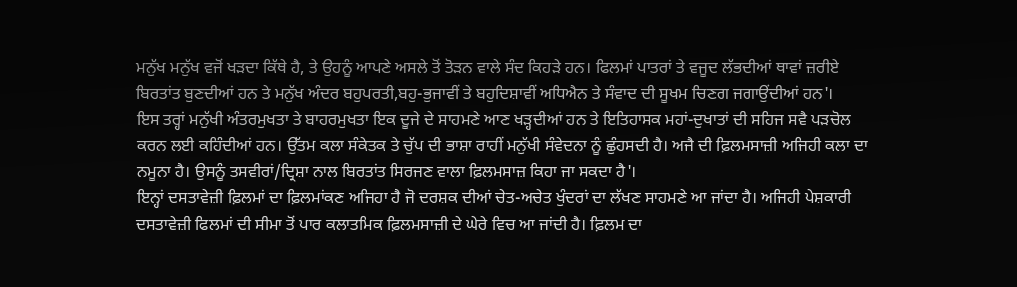ਮਨੁੱਖ ਮਨੁੱਖ ਵਜੋਂ ਖੜਦਾ ਕਿੱਥੇ ਹੈ, ਤੇ ਉਹਨੂੰ ਆਪਣੇ ਅਸਲੇ ਤੋਂ ਤੋੜਨ ਵਾਲੇ ਸੰਦ ਕਿਹੜੇ ਹਨ। ਫਿਲਮਾਂ ਪਾਤਰਾਂ ਤੇ ਵਜੂਦ ਲੱਭਦੀਆਂ ਥਾਵਾਂ ਜ਼ਰੀਏ ਬਿਰਤਾਂਤ ਬੁਣਦੀਆਂ ਹਨ ਤੇ ਮਨੁੱਖ ਅੰਦਰ ਬਹੁਪਰਤੀ,ਬਹੁ-ਭੁਜਾਵੀਂ ਤੇ ਬਹੁਦਿਸ਼ਾਵੀਂ ਅਧਿਐਨ ਤੇ ਸੰਵਾਦ ਦੀ ਸੂਖਮ ਚਿਣਗ ਜਗਾਉਂਦੀਆਂ ਹਨ'।
ਇਸ ਤਰ੍ਹਾਂ ਮਨੁੱਖੀ ਅੰਤਰਮੁਖਤਾ ਤੇ ਬਾਹਰਮੁਖਤਾ ਇਕ ਦੂਜੇ ਦੇ ਸਾਹਮਣੇ ਆਣ ਖੜ੍ਹਦੀਆਂ ਹਨ ਤੇ ਇਤਿਹਾਸਕ ਮਹਾਂ-ਦੁਖਾਤਾਂ ਦੀ ਸਹਿਜ ਸਵੈ ਪੜਚੋਲ ਕਰਨ ਲਈ ਕਹਿੰਦੀਆਂ ਹਨ। ਉੱਤਮ ਕਲਾ ਸੰਕੇਤਕ ਤੇ ਚੁੱਪ ਦੀ ਭਾਸ਼ਾ ਰਾਹੀਂ ਮਨੁੱਖੀ ਸੰਵੇਦਨਾ ਨੂੰ ਛੁੰਹਸਦੀ ਹੈ। ਅਜੈ ਦੀ ਫ਼ਿਲਮਸਾਜ਼ੀ ਅਜਿਹੀ ਕਲਾ ਦਾ ਨਮੂਨਾ ਹੈ। ਉਸਨੂੰ ਤਸਵੀਰਾਂ/ਦ੍ਰਿਸ਼ਾ ਨਾਲ ਬਿਰਤਾਂਤ ਸਿਰਜਣ ਵਾਲਾ ਫ਼ਿਲਮਸਾਜ਼ ਕਿਹਾ ਜਾ ਸਕਦਾ ਹੈ'।
ਇਨ੍ਹਾਂ ਦਸਤਾਵੇਜ਼ੀ ਫ਼ਿਲਮਾਂ ਦਾ ਫ਼ਿਲਮਾਂਕਣ ਅਜਿਹਾ ਹੈ ਜੋ ਦਰਸ਼ਕ ਦੀਆਂ ਚੇਤ-ਅਚੇਤ ਖੁੰਦਰਾਂ ਦਾ ਲੱਖਣ ਸਾਹਮਣੇ ਆ ਜਾਂਦਾ ਹੈ। ਅਜਿਹੀ ਪੇਸ਼ਕਾਰੀ ਦਸਤਾਵੇਜ਼ੀ ਫਿਲਮਾਂ ਦੀ ਸੀਮਾ ਤੋਂ ਪਾਰ ਕਲਾਤਮਿਕ ਫ਼ਿਲਮਸਾਜ਼ੀ ਦੇ ਘੇਰੇ ਵਿਚ ਆ ਜਾਂਦੀ ਹੈ। ਫ਼ਿਲਮ ਦਾ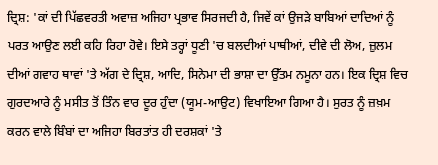ਦ੍ਰਿਸ਼: 'ਕਾਂ ਦੀ ਪਿੱਛਵਰਤੀ ਅਵਾਜ਼ ਅਜਿਹਾ ਪ੍ਰਭਾਵ ਸਿਰਜਦੀ ਹੈ, ਜਿਵੇਂ ਕਾਂ ਉਜੜੇ ਬਾਬਿਆਂ ਦਾਦਿਆਂ ਨੂੰ ਪਰਤ ਆਉਣ ਲਈ ਕਹਿ ਰਿਹਾ ਹੋਵੇ। ਇਸੇ ਤਰ੍ਹਾਂ ਧੂਣੀ 'ਚ ਬਲਦੀਆਂ ਪਾਥੀਆਂ, ਦੀਵੇ ਦੀ ਲੋਅ, ਜ਼ੁਲਮ ਦੀਆਂ ਗਵਾਹ ਥਾਵਾਂ 'ਤੇ ਅੱਗ ਦੇ ਦ੍ਰਿਸ਼, ਆਦਿ, ਸਿਨੇਮਾ ਦੀ ਭਾਸ਼ਾ ਦਾ ਉੱਤਮ ਨਮੂਨਾ ਹਨ। ਇਕ ਦ੍ਰਿਸ਼ ਵਿਚ ਗੁਰਦਆਰੇ ਨੂੰ ਮਸੀਤ ਤੋਂ ਤਿੰਨ ਵਾਰ ਦੂਰ ਹੁੰਦਾ (ਯੂਮ-ਆਉਟ) ਵਿਖਾਇਆ ਗਿਆ ਹੈ। ਸੁਰਤ ਨੂੰ ਜ਼ਖ਼ਮ ਕਰਨ ਵਾਲੇ ਬਿੰਬਾਂ ਦਾ ਅਜਿਹਾ ਬਿਰਤਾਂਤ ਹੀ ਦਰਸ਼ਕਾਂ 'ਤੇ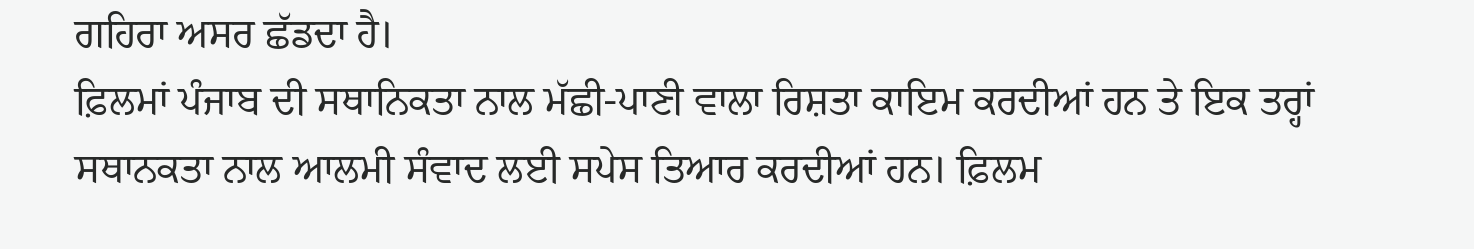ਗਹਿਰਾ ਅਸਰ ਛੱਡਦਾ ਹੈ।
ਫ਼ਿਲਮਾਂ ਪੰਜਾਬ ਦੀ ਸਥਾਨਿਕਤਾ ਨਾਲ ਮੱਛੀ-ਪਾਣੀ ਵਾਲਾ ਰਿਸ਼ਤਾ ਕਾਇਮ ਕਰਦੀਆਂ ਹਨ ਤੇ ਇਕ ਤਰ੍ਹਾਂ ਸਥਾਨਕਤਾ ਨਾਲ ਆਲਮੀ ਸੰਵਾਦ ਲਈ ਸਪੇਸ ਤਿਆਰ ਕਰਦੀਆਂ ਹਨ। ਫ਼ਿਲਮ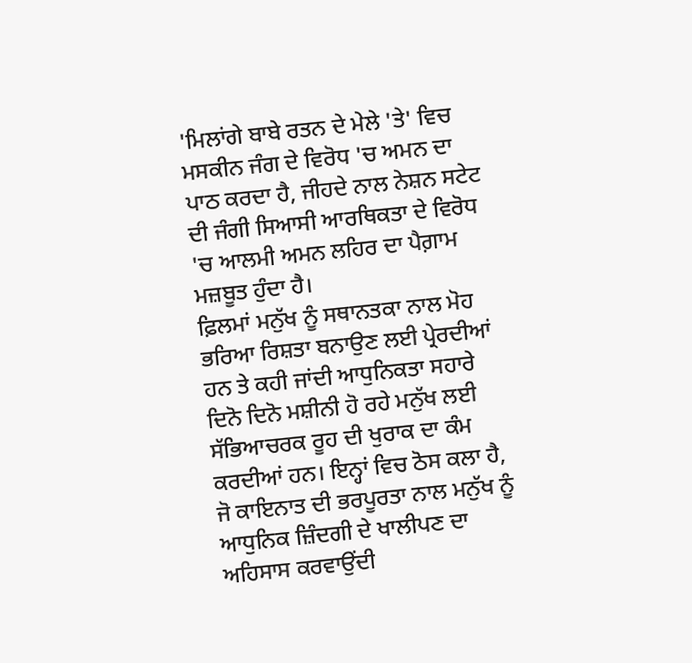'ਮਿਲਾਂਗੇ ਬਾਬੇ ਰਤਨ ਦੇ ਮੇਲੇ 'ਤੇ' ਵਿਚ ਮਸਕੀਨ ਜੰਗ ਦੇ ਵਿਰੋਧ 'ਚ ਅਮਨ ਦਾ ਪਾਠ ਕਰਦਾ ਹੈ, ਜੀਹਦੇ ਨਾਲ ਨੇਸ਼ਨ ਸਟੇਟ ਦੀ ਜੰਗੀ ਸਿਆਸੀ ਆਰਥਿਕਤਾ ਦੇ ਵਿਰੋਧ 'ਚ ਆਲਮੀ ਅਮਨ ਲਹਿਰ ਦਾ ਪੈਗ਼ਾਮ ਮਜ਼ਬੂਤ ਹੁੰਦਾ ਹੈ।
ਫ਼ਿਲਮਾਂ ਮਨੁੱਖ ਨੂੰ ਸਥਾਨਤਕਾ ਨਾਲ ਮੋਹ ਭਰਿਆ ਰਿਸ਼ਤਾ ਬਨਾਉਣ ਲਈ ਪ੍ਰੇਰਦੀਆਂ ਹਨ ਤੇ ਕਹੀ ਜਾਂਦੀ ਆਧੁਨਿਕਤਾ ਸਹਾਰੇ ਦਿਨੋ ਦਿਨੋ ਮਸ਼ੀਨੀ ਹੋ ਰਹੇ ਮਨੁੱਖ ਲਈ ਸੱਭਿਆਚਰਕ ਰੂਹ ਦੀ ਖੁਰਾਕ ਦਾ ਕੰਮ ਕਰਦੀਆਂ ਹਨ। ਇਨ੍ਹਾਂ ਵਿਚ ਠੋਸ ਕਲਾ ਹੈ, ਜੋ ਕਾਇਨਾਤ ਦੀ ਭਰਪੂਰਤਾ ਨਾਲ ਮਨੁੱਖ ਨੂੰ ਆਧੁਨਿਕ ਜ਼ਿੰਦਗੀ ਦੇ ਖਾਲੀਪਣ ਦਾ ਅਹਿਸਾਸ ਕਰਵਾਉਂਦੀ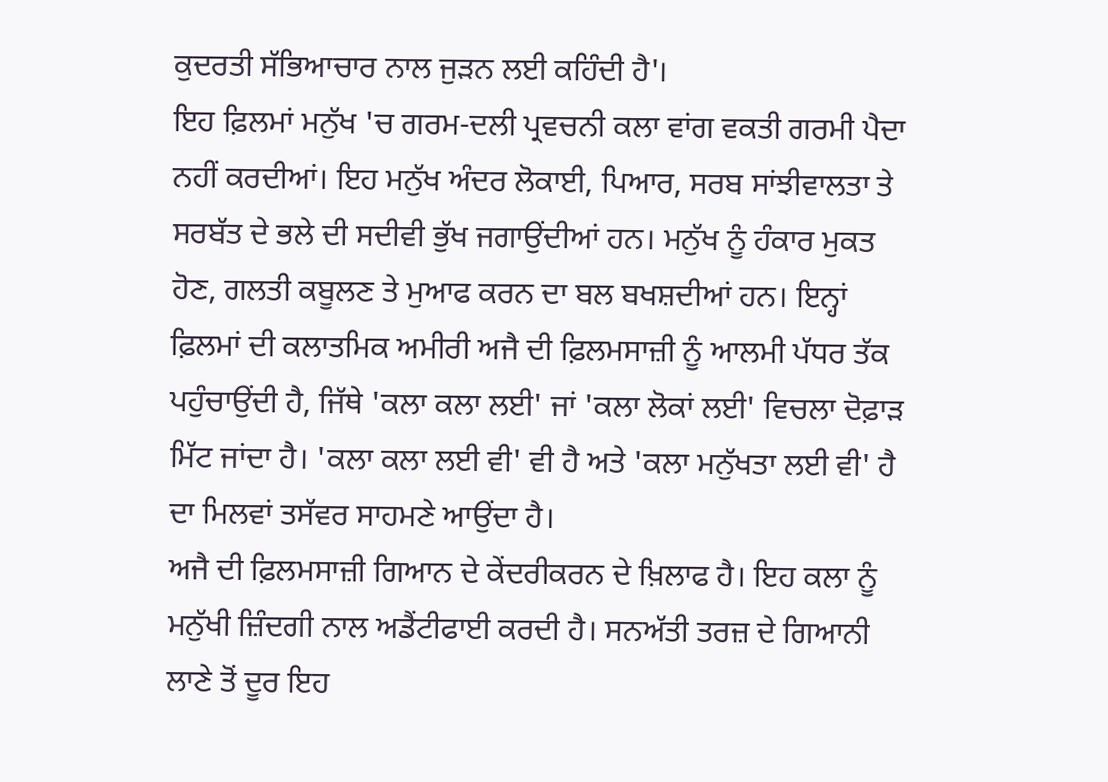ਕੁਦਰਤੀ ਸੱਭਿਆਚਾਰ ਨਾਲ ਜੁੜਨ ਲਈ ਕਹਿੰਦੀ ਹੈ'।
ਇਹ ਫ਼ਿਲਮਾਂ ਮਨੁੱਖ 'ਚ ਗਰਮ-ਦਲੀ ਪ੍ਰਵਚਨੀ ਕਲਾ ਵਾਂਗ ਵਕਤੀ ਗਰਮੀ ਪੈਦਾ ਨਹੀਂ ਕਰਦੀਆਂ। ਇਹ ਮਨੁੱਖ ਅੰਦਰ ਲੋਕਾਈ, ਪਿਆਰ, ਸਰਬ ਸਾਂਝੀਵਾਲਤਾ ਤੇ ਸਰਬੱਤ ਦੇ ਭਲੇ ਦੀ ਸਦੀਵੀ ਭੁੱਖ ਜਗਾਉਂਦੀਆਂ ਹਨ। ਮਨੁੱਖ ਨੂੰ ਹੰਕਾਰ ਮੁਕਤ ਹੋਣ, ਗਲਤੀ ਕਬੂਲਣ ਤੇ ਮੁਆਫ ਕਰਨ ਦਾ ਬਲ ਬਖਸ਼ਦੀਆਂ ਹਨ। ਇਨ੍ਹਾਂ ਫ਼ਿਲਮਾਂ ਦੀ ਕਲਾਤਮਿਕ ਅਮੀਰੀ ਅਜੈ ਦੀ ਫ਼ਿਲਮਸਾਜ਼ੀ ਨੂੰ ਆਲਮੀ ਪੱਧਰ ਤੱਕ ਪਹੁੰਚਾਉਂਦੀ ਹੈ, ਜਿੱਥੇ 'ਕਲਾ ਕਲਾ ਲਈ' ਜਾਂ 'ਕਲਾ ਲੋਕਾਂ ਲਈ' ਵਿਚਲਾ ਦੋਫ਼ਾੜ ਮਿੱਟ ਜਾਂਦਾ ਹੈ। 'ਕਲਾ ਕਲਾ ਲਈ ਵੀ' ਵੀ ਹੈ ਅਤੇ 'ਕਲਾ ਮਨੁੱਖਤਾ ਲਈ ਵੀ' ਹੈ ਦਾ ਮਿਲਵਾਂ ਤਸੱਵਰ ਸਾਹਮਣੇ ਆਉਂਦਾ ਹੈ।
ਅਜੈ ਦੀ ਫ਼ਿਲਮਸਾਜ਼ੀ ਗਿਆਨ ਦੇ ਕੇਂਦਰੀਕਰਨ ਦੇ ਖ਼ਿਲਾਫ ਹੈ। ਇਹ ਕਲਾ ਨੂੰ ਮਨੁੱਖੀ ਜ਼ਿੰਦਗੀ ਨਾਲ ਅਡੈਂਟੀਫਾਈ ਕਰਦੀ ਹੈ। ਸਨਅੱਤੀ ਤਰਜ਼ ਦੇ ਗਿਆਨੀ ਲਾਣੇ ਤੋਂ ਦੂਰ ਇਹ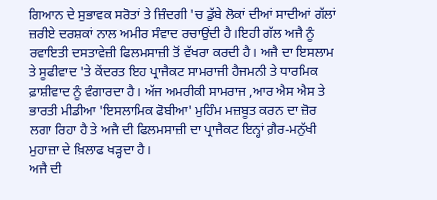ਗਿਆਨ ਦੇ ਸੁਭਾਵਕ ਸਰੋਤਾਂ ਤੇ ਜ਼ਿੰਦਗੀ 'ਚ ਡੁੱਬੇ ਲੋਕਾਂ ਦੀਆਂ ਸਾਦੀਆਂ ਗੱਲਾਂ ਜ਼ਰੀਏ ਦਰਸ਼ਕਾਂ ਨਾਲ ਅਮੀਰ ਸੰਵਾਦ ਰਚਾਉਂਦੀ ਹੈ।ਇਹੀ ਗੱਲ ਅਜੈ ਨੂੰ ਰਵਾਇਤੀ ਦਸਤਾਵੇਜ਼ੀ ਫਿਲਮਸਾਜ਼ੀ ਤੋਂ ਵੱਖਰਾ ਕਰਦੀ ਹੈ। ਅਜੈ ਦਾ ਇਸਲਾਮ ਤੇ ਸੂਫੀਵਾਦ 'ਤੇ ਕੇਂਦਰਤ ਇਹ ਪ੍ਰਾਜੈਕਟ ਸਾਮਰਾਜੀ ਹੈਜਮਨੀ ਤੇ ਧਾਰਮਿਕ ਫ਼ਾਸ਼ੀਵਾਦ ਨੂੰ ਵੰਗਾਰਦਾ ਹੈ। ਅੱਜ ਅਮਰੀਕੀ ਸਾਮਰਾਜ ,ਆਰ ਐਸ ਐਸ ਤੇ ਭਾਰਤੀ ਮੀਡੀਆ 'ਇਸਲਾਮਿਕ ਫੋਬੀਆ' ਮੁਹਿੰਮ ਮਜ਼ਬੂਤ ਕਰਨ ਦਾ ਜ਼ੋਰ ਲਗਾ ਰਿਹਾ ਹੈ ਤੇ ਅਜੈ ਦੀ ਫਿਲਮਸਾਜ਼ੀ ਦਾ ਪ੍ਰਾਜੈਕਟ ਇਨ੍ਹਾਂ ਗ਼ੈਰ-ਮਨੁੱਖੀ ਮੁਹਾਜ਼ਾ ਦੇ ਖ਼ਿਲਾਫ ਖੜ੍ਹਦਾ ਹੈ।
ਅਜੈ ਦੀ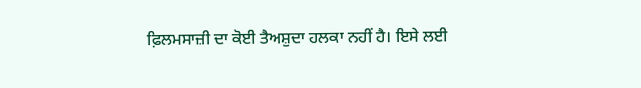ਫ਼ਿਲਮਸਾਜ਼ੀ ਦਾ ਕੋਈ ਤੈਅਸ਼ੁਦਾ ਹਲਕਾ ਨਹੀਂ ਹੈ। ਇਸੇ ਲਈ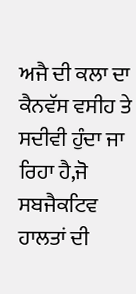ਅਜੈ ਦੀ ਕਲਾ ਦਾ ਕੈਨਵੱਸ ਵਸੀਹ ਤੇ ਸਦੀਵੀ ਹੁੰਦਾ ਜਾ ਰਿਹਾ ਹੈ,ਜੋ ਸਬਜੈਕਟਿਵ ਹਾਲਤਾਂ ਦੀ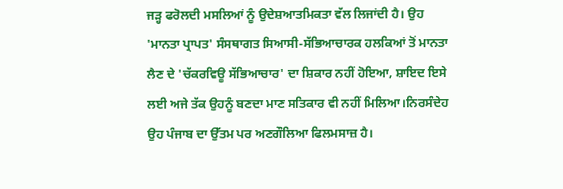ਜੜ੍ਹ ਫਰੋਲਦੀ ਮਸਲਿਆਂ ਨੂੰ ਉਦੇਸ਼ਆਤਮਿਕਤਾ ਵੱਲ ਲਿਜਾਂਦੀ ਹੈ। ਉਹ 'ਮਾਨਤਾ ਪ੍ਰਾਪਤ' ਸੰਸਥਾਗਤ ਸਿਆਸੀ-ਸੱਭਿਆਚਾਰਕ ਹਲਕਿਆਂ ਤੋਂ ਮਾਨਤਾ ਲੈਣ ਦੇ 'ਚੱਕਰਵਿਊ ਸੱਭਿਆਚਾਰ' ਦਾ ਸ਼ਿਕਾਰ ਨਹੀਂ ਹੋਇਆ, ਸ਼ਾਇਦ ਇਸੇ ਲਈ ਅਜੇ ਤੱਕ ਉਹਨੂੰ ਬਣਦਾ ਮਾਣ ਸਤਿਕਾਰ ਵੀ ਨਹੀਂ ਮਿਲਿਆ।ਨਿਰਸੰਦੇਹ ਉਹ ਪੰਜਾਬ ਦਾ ਉੱਤਮ ਪਰ ਅਣਗੌਲਿਆ ਫਿਲਮਸਾਜ਼ ਹੈ।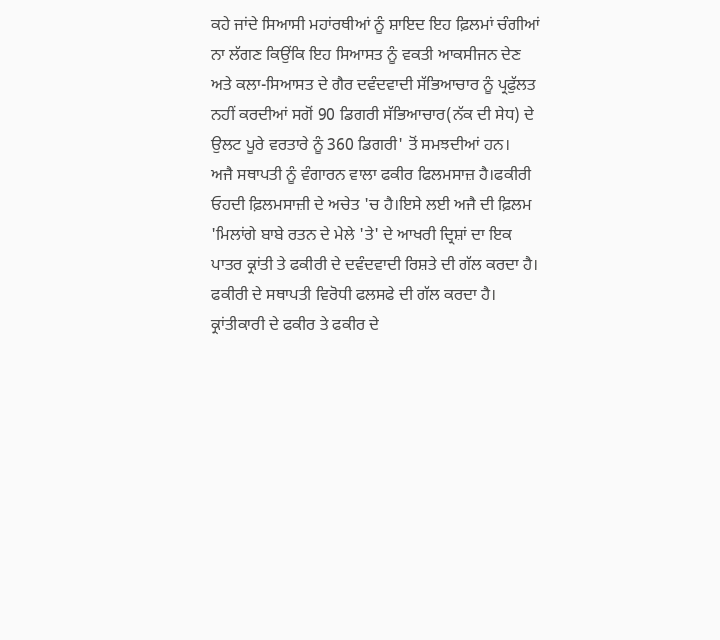ਕਹੇ ਜਾਂਦੇ ਸਿਆਸੀ ਮਹਾਂਰਥੀਆਂ ਨੂੰ ਸ਼ਾਇਦ ਇਹ ਫ਼ਿਲਮਾਂ ਚੰਗੀਆਂ ਨਾ ਲੱਗਣ ਕਿਉਂਕਿ ਇਹ ਸਿਆਸਤ ਨੂੰ ਵਕਤੀ ਆਕਸੀਜਨ ਦੇਣ ਅਤੇ ਕਲਾ-ਸਿਆਸਤ ਦੇ ਗੈਰ ਦਵੰਦਵਾਦੀ ਸੱਭਿਆਚਾਰ ਨੂੰ ਪ੍ਰਫੁੱਲਤ ਨਹੀਂ ਕਰਦੀਆਂ ਸਗੋਂ 90 ਡਿਗਰੀ ਸੱਭਿਆਚਾਰ(ਨੱਕ ਦੀ ਸੇਧ) ਦੇ ਉਲਟ ਪੂਰੇ ਵਰਤਾਰੇ ਨੂੰ 360 ਡਿਗਰੀ' ਤੋਂ ਸਮਝਦੀਆਂ ਹਨ।
ਅਜੈ ਸਥਾਪਤੀ ਨੂੰ ਵੰਗਾਰਨ ਵਾਲਾ ਫਕੀਰ ਫਿਲਮਸਾਜ਼ ਹੈ।ਫਕੀਰੀ ਓਹਦੀ ਫ਼ਿਲਮਸਾਜ਼ੀ ਦੇ ਅਚੇਤ 'ਚ ਹੈ।ਇਸੇ ਲਈ ਅਜੈ ਦੀ ਫ਼ਿਲਮ 'ਮਿਲਾਂਗੇ ਬਾਬੇ ਰਤਨ ਦੇ ਮੇਲੇ 'ਤੇ' ਦੇ ਆਖਰੀ ਦ੍ਰਿਸ਼ਾਂ ਦਾ ਇਕ ਪਾਤਰ ਕ੍ਰਾਂਤੀ ਤੇ ਫਕੀਰੀ ਦੇ ਦਵੰਦਵਾਦੀ ਰਿਸ਼ਤੇ ਦੀ ਗੱਲ ਕਰਦਾ ਹੈ। ਫਕੀਰੀ ਦੇ ਸਥਾਪਤੀ ਵਿਰੋਧੀ ਫਲਸਫੇ ਦੀ ਗੱਲ ਕਰਦਾ ਹੈ। ਕ੍ਰਾਂਤੀਕਾਰੀ ਦੇ ਫਕੀਰ ਤੇ ਫਕੀਰ ਦੇ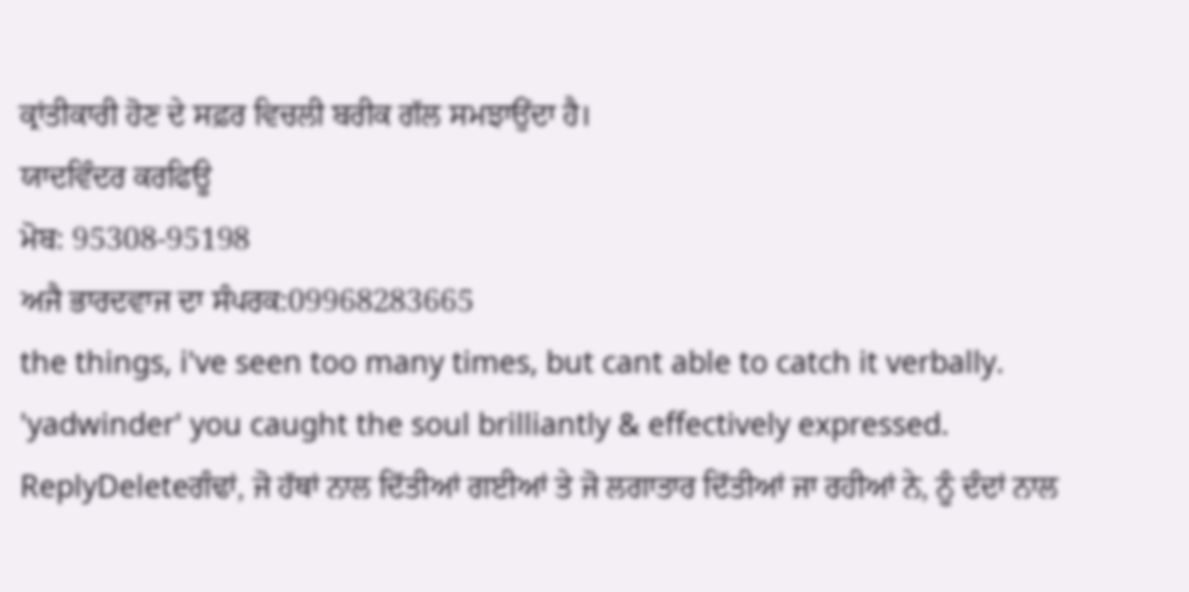ਕ੍ਰਾਂਤੀਕਾਰੀ ਹੋਣ ਦੇ ਸਫ਼ਰ ਵਿਚਲੀ ਬਰੀਕ ਗੱਲ ਸਮਝਾਉਂਦਾ ਹੈ।
ਯਾਦਵਿੰਦਰ ਕਰਫਿਊ
ਮੋਬ: 95308-95198
ਅਜੈ ਭਾਰਦਵਾਜ ਦਾ ਸੰਪਰਕ:09968283665
the things, i've seen too many times, but cant able to catch it verbally. 'yadwinder' you caught the soul brilliantly & effectively expressed.
ReplyDeleteਗੰਢਾਂ, ਜੋ ਹੱਥਾਂ ਨਾਲ ਦਿੱਤੀਆਂ ਗਈਆਂ ਤੇ ਜੋ ਲਗਾਤਾਰ ਦਿੱਤੀਆਂ ਜਾ ਰਹੀਆਂ ਨੇ, ਨੂੰ ਦੰਦਾਂ ਨਾਲ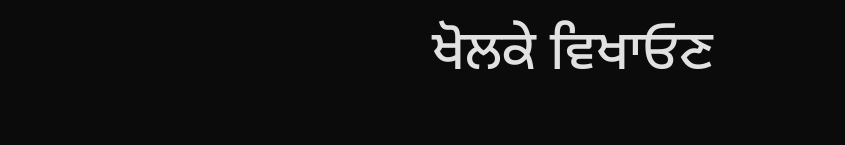ਖੋਲਕੇ ਵਿਖਾਓਣ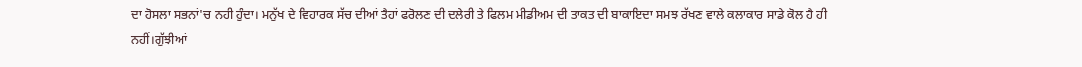ਦਾ ਹੋਸਲਾ ਸਭਨਾਂ'ਚ ਨਹੀ ਹੁੰਦਾ। ਮਨੁੱਖ ਦੇ ਵਿਹਾਰਕ ਸੱਚ ਦੀਆਂ ਤੈਹਾਂ ਫਰੋਲਣ ਦੀ ਦਲੇਰੀ ਤੇ ਫਿਲਮ ਮੀਡੀਅਮ ਦੀ ਤਾਕਤ ਦੀ ਬਾਕਾਇਦਾ ਸਮਝ ਰੱਖਣ ਵਾਲੇ ਕਲਾਕਾਰ ਸਾਡੇ ਕੋਲ ਹੈ ਹੀ ਨਹੀਂ।ਗੁੱਝੀਆਂ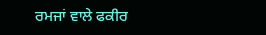ਰਮਜਾਂ ਵਾਲੇ ਫਕੀਰ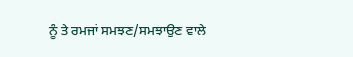ਨੂੰ ਤੇ ਰਮਜਾਂ ਸਮਝਣ/ਸਮਝਾਉਣ ਵਾਲੇ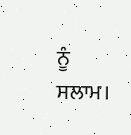ਨੂੰ ਸਲਾਮ।